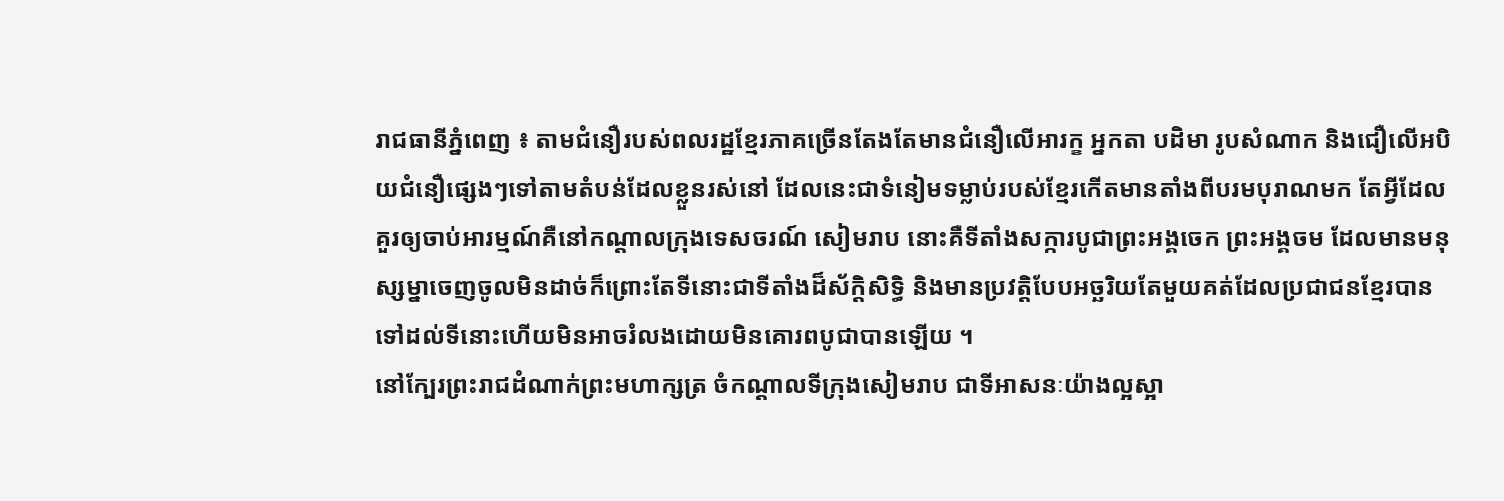រាជធានីភ្នំពេញ ៖ តាមជំនឿរបស់ពលរដ្ឋខ្មែរភាគច្រើនតែងតែមានជំនឿលើអារក្ខ អ្នកតា បដិមា រូបសំណាក និងជឿលើអបិយជំនឿផ្សេងៗទៅតាមតំបន់ដែលខ្លួនរស់នៅ ដែលនេះជាទំនៀមទម្លាប់របស់ខ្មែរកើតមានតាំងពីបរមបុរាណមក តែអ្វីដែលគួរឲ្យចាប់អារម្មណ៍គឺនៅកណ្តាលក្រុងទេសចរណ៍ សៀមរាប នោះគឺទីតាំងសក្ការបូជាព្រះអង្គចេក ព្រះអង្គចម ដែលមានមនុស្សម្នាចេញចូលមិនដាច់ក៏ព្រោះតែទីនោះជាទីតាំងដ៏ស័ក្តិសិទ្ធិ និងមានប្រវត្តិបែបអច្ឆរិយតែមួយគត់ដែលប្រជាជនខ្មែរបានទៅដល់ទីនោះហើយមិនអាចរំលងដោយមិនគោរពបូជាបានឡើយ ។
នៅក្បែរព្រះរាជដំណាក់ព្រះមហាក្សត្រ ចំកណ្តាលទីក្រុងសៀមរាប ជាទីអាសនៈយ៉ាងល្អស្អា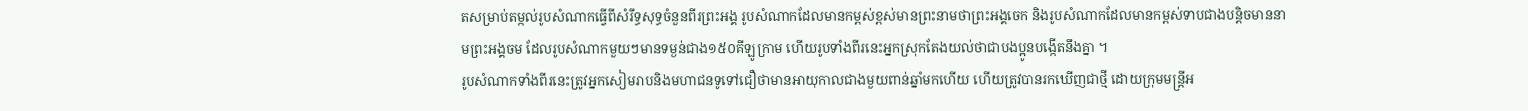តសម្រាប់តម្កល់រូបសំណាកធ្វើពីសំរឹទ្ធសុទ្ធចំនួនពីរព្រះអង្គ រូបសំណាកដែលមានកម្ពស់ខ្ពស់មានព្រះនាមថាព្រះអង្គចេក និងរូបសំណាកដែលមានកម្ពស់ទាបជាងបន្តិចមាននាមព្រះអង្គចម ដែលរូបសំណាកមួយៗមានទម្ងន់ជាង១៥០គីឡូក្រាម ហើយរូបទាំងពីរនេះអ្នកស្រុកតែងយល់ថាជាបងប្អូនបង្កើតនឹងគ្នា ។
រូបសំណាកទាំងពីរនេះត្រូវអ្នកសៀមរាបនិងមហាជនទូទៅជឿថាមានអាយុកាលជាងមួយពាន់ឆ្នាំមកហើយ ហើយត្រូវបានរកឃើញជាថ្មី ដោយក្រុមមន្ត្រីអ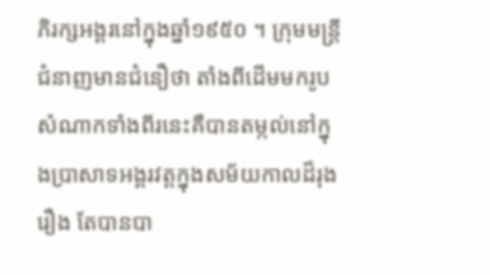ភិរក្សអង្គរនៅក្នុងឆ្នាំ១៩៥០ ។ ក្រុមមន្ត្រីជំនាញមានជំនឿថា តាំងពីដើមមករូបសំណាកទាំងពីរនេះគឺបានតម្កល់នៅក្នុងប្រាសាទអង្គរវត្តក្នុងសម័យកាលដ៏រុងរឿង តែបានបា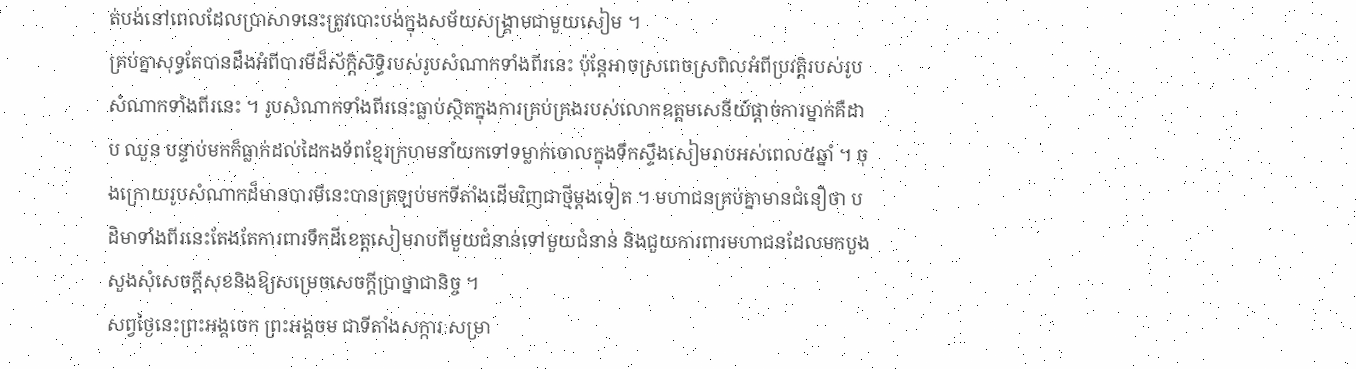ត់បង់នៅពេលដែលប្រាសាទនេះត្រូវបោះបង់ក្នុងសម័យសង្គ្រាមជាមួយសៀម ។
គ្រប់គ្នាសុទ្ធតែបានដឹងអំពីបារមីដ៏ស័ក្តិសិទិ្ធរបស់រូបសំណាកទាំងពីរនេះ ប៉ុន្តែអាចស្រពេចស្រពិលអំពីប្រវត្តិរបស់រូបសំណាកទាំងពីរនេះ ។ រូបសំណាកទាំងពីរនេះធ្លាប់ស្ថិតក្នុងការគ្រប់គ្រងរបស់លោកឧត្តមសេនីយ៍ផ្តាច់ការម្នាក់គឺដាប ឈួន បន្ទាប់មកក៏ធ្លាក់ដល់ដៃកងទ័ពខ្មែរក្រហមនាំយកទៅទម្លាក់ចោលក្នុងទឹកស្ទឹងសៀមរាបអស់ពេល៥ឆ្នាំ ។ ចុងក្រោយរូបសំណាកដ៏មានបារមីនេះបានត្រឡប់មកទីតាំងដើមវិញជាថ្មីម្តងទៀត ។ មហាជនគ្រប់គ្នាមានជំនឿថា បដិមាទាំងពីរនេះតែងតែការពារទឹកដីខេត្តសៀមរាបពីមួយជំនាន់ទៅមួយជំនាន់ និងជួយការពារមហាជនដែលមកបួងសួងសុំសេចក្តីសុខនិងឱ្យសម្រេចសេចក្តីប្រាថ្នាជានិច្ច ។
សព្វថ្ងៃនេះព្រះអង្គចេក ព្រះអង្គចម ជាទីតាំងសក្ការៈសម្រា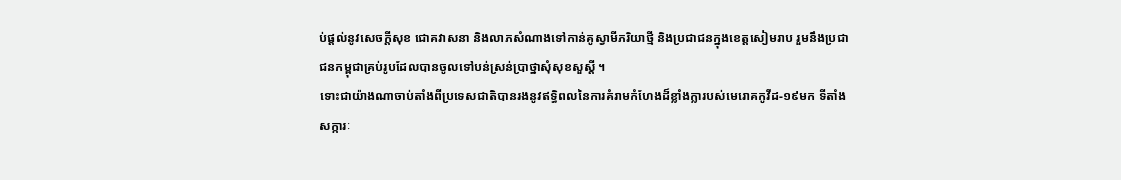ប់ផ្តល់នូវសេចក្តីសុខ ជោគវាសនា និងលាភសំណាងទៅកាន់គូស្វាមីភរិយាថ្មី និងប្រជាជនក្នុងខេត្តសៀមរាប រួមនឹងប្រជាជនកម្ពុជាគ្រប់រូបដែលបានចូលទៅបន់ស្រន់ប្រាថ្នាសុំសុខសួស្តី ។
ទោះជាយ៉ាងណាចាប់តាំងពីប្រទេសជាតិបានរងនូវឥទ្ធិពលនៃការគំរាមកំហែងដ៏ខ្លាំងក្លារបស់មេរោគកូវីដ-១៩មក ទីតាំងសក្ការៈ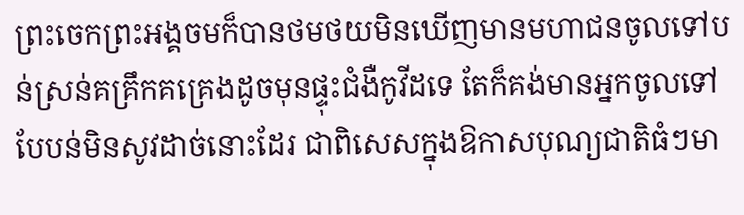ព្រះចេកព្រះអង្គចមក៏បានថមថយមិនឃើញមានមហាជនចូលទៅបន់ស្រន់គគ្រឹកគគ្រេងដូចមុនផ្ទុះជំងឺកូវីដទេ តែក៏គង់មានអ្នកចូលទៅបែបន់មិនសូវដាច់នោះដែរ ជាពិសេសក្នុងឱកាសបុណ្យជាតិធំៗមា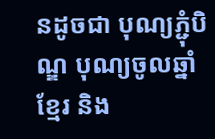នដូចជា បុណ្យភ្ជុំបិណ្ឌ បុណ្យចូលឆ្នាំខ្មែរ និង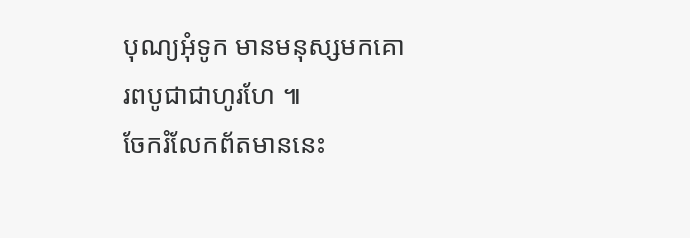បុណ្យអុំទូក មានមនុស្សមកគោរពបូជាជាហូរហែ ៕
ចែករំលែកព័តមាននេះ